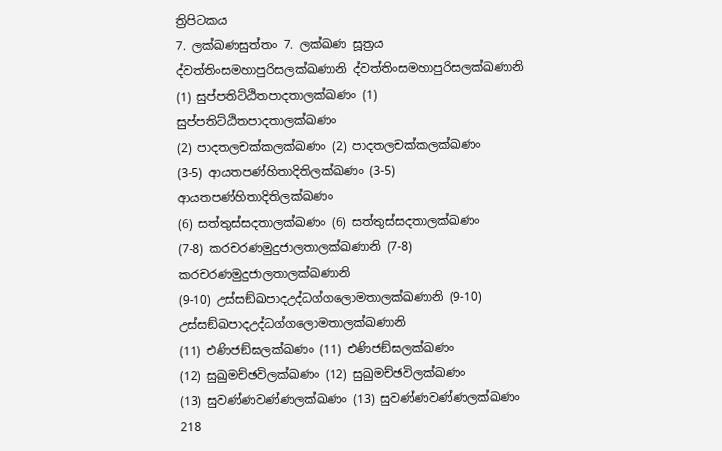ත්‍රිපිටකය
7. ලක්ඛණසුත්තං 7. ලක්ඛණ සූත්‍රය
ද්වත්තිංසමහාපුරිසලක්ඛණානි ද්වත්තිංසමහාපුරිසලක්ඛණානි
(1) සුප්පතිට්ඨිතපාදතාලක්ඛණං (1) සුප්පතිට්ඨිතපාදතාලක්ඛණං
(2) පාදතලචක්කලක්ඛණං (2) පාදතලචක්කලක්ඛණං
(3-5) ආයතපණ්හිතාදිතිලක්ඛණං (3-5) ආයතපණ්හිතාදිතිලක්ඛණං
(6) සත්තුස්සදතාලක්ඛණං (6) සත්තුස්සදතාලක්ඛණං
(7-8) කරචරණමුදුජාලතාලක්ඛණානි (7-8) කරචරණමුදුජාලතාලක්ඛණානි
(9-10) උස්සඞ්ඛපාදඋද්ධග්ගලොමතාලක්ඛණානි (9-10) උස්සඞ්ඛපාදඋද්ධග්ගලොමතාලක්ඛණානි
(11) එණිජඞ්ඝලක්ඛණං (11) එණිජඞ්ඝලක්ඛණං
(12) සුඛුමච්ඡවිලක්ඛණං (12) සුඛුමච්ඡවිලක්ඛණං
(13) සුවණ්ණවණ්ණලක්ඛණං (13) සුවණ්ණවණ්ණලක්ඛණං
218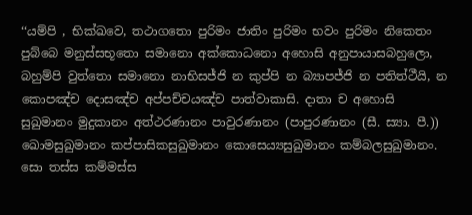‘‘යම්පි , භික්ඛවෙ, තථාගතො පුරිමං ජාතිං පුරිමං භවං පුරිමං නිකෙතං පුබ්බෙ මනුස්සභූතො සමානො අක්කොධනො අහොසි අනුපායාසබහුලො, බහුම්පි වුත්තො සමානො නාභිසජ්ජි න කුප්පි න බ්‍යාපජ්ජි න පතිත්ථීයි, න කොපඤ්ච දොසඤ්ච අප්පච්චයඤ්ච පාත්වාකාසි. දාතා ච අහොසි සුඛුමානං මුදුකානං අත්ථරණානං පාවුරණානං (පාපුරණානං (සී. ස්‍යා. පී.)) ඛොමසුඛුමානං කප්පාසිකසුඛුමානං කොසෙය්‍යසුඛුමානං කම්බලසුඛුමානං. සො තස්ස කම්මස්ස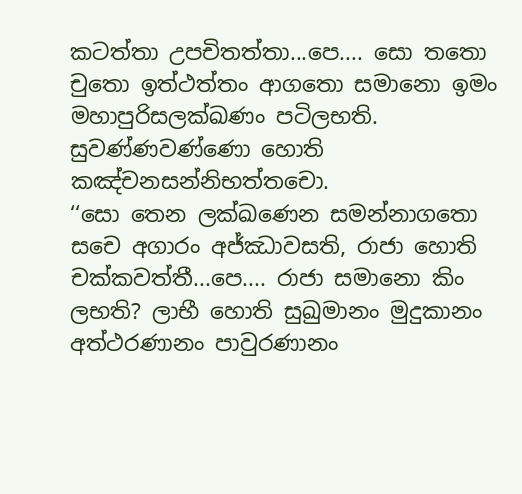කටත්තා උපචිතත්තා...පෙ.... සො තතො චුතො ඉත්ථත්තං ආගතො සමානො ඉමං මහාපුරිසලක්ඛණං පටිලභති. සුවණ්ණවණ්ණො හොති කඤ්චනසන්නිභත්තචො.
‘‘සො තෙන ලක්ඛණෙන සමන්නාගතො සචෙ අගාරං අජ්ඣාවසති, රාජා හොති චක්කවත්තී...පෙ.... රාජා සමානො කිං ලභති? ලාභී හොති සුඛුමානං මුදුකානං අත්ථරණානං පාවුරණානං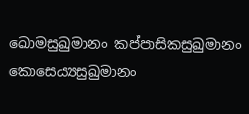ඛොමසුඛුමානං කප්පාසිකසුඛුමානං කොසෙය්‍යසුඛුමානං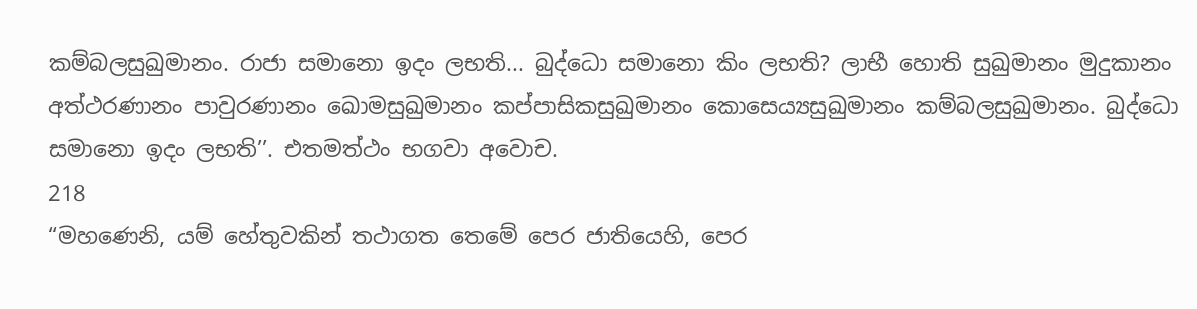කම්බලසුඛුමානං. රාජා සමානො ඉදං ලභති... බුද්ධො සමානො කිං ලභති? ලාභී හොති සුඛුමානං මුදුකානං අත්ථරණානං පාවුරණානං ඛොමසුඛුමානං කප්පාසිකසුඛුමානං කොසෙය්‍යසුඛුමානං කම්බලසුඛුමානං. බුද්ධො සමානො ඉදං ලභති’’. එතමත්ථං භගවා අවොච.
218
“මහණෙනි, යම් හේතුවකින් තථාගත තෙමේ පෙර ජාතියෙහි, පෙර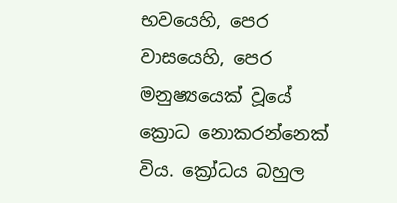භවයෙහි, පෙර වාසයෙහි, පෙර මනුෂ්‍යයෙක් වූයේ ක්‍රොධ නොකරන්නෙක් විය. ක්‍රෝධය බහුල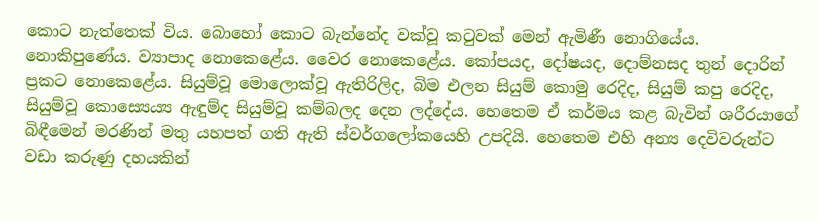කොට නැත්තෙක් විය. බොහෝ කොට බැන්නේද වක්වූ කටුවක් මෙන් ඇමිණී නොගියේය. නොකිපුණේය. ව්‍යාපාද නොකෙළේය. වෛර නොකෙළේය. කෝපයද, දෝෂයද, දොම්නසද තුන් දොරින් ප්‍රකට නොකෙළේය. සියුම්වූ මොලොක්වූ ඇතිරිලිද, බිම එලන සියුම් කොමු රෙදිද, සියුම් කපු රෙදිද, සියුම්වූ කොස්‍යෙය්‍ය ඇඳුම්ද සියුම්වූ කම්බලද දෙන ලද්දේය. හෙතෙම ඒ කර්මය කළ බැවින් ශරීරයාගේ බිඳීමෙන් මරණින් මතු යහපත් ගති ඇති ස්වර්ගලෝකයෙහි උපදියි. හෙතෙම එහි අන්‍ය දෙවිවරුන්ට වඩා කරුණු දහයකින්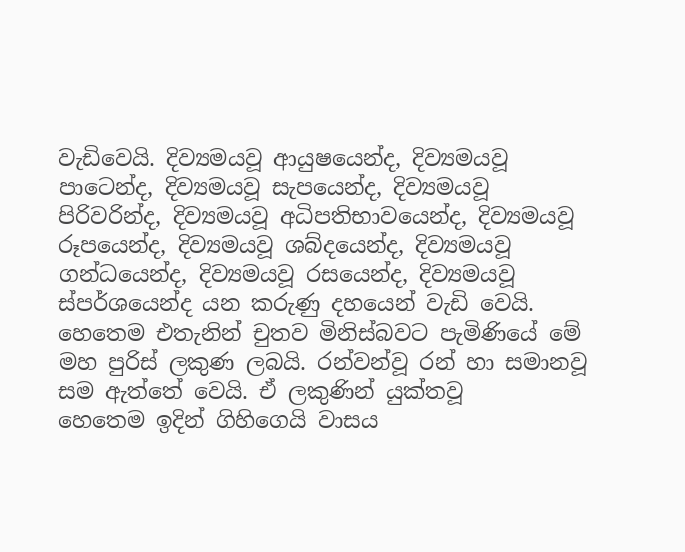වැඩිවෙයි. දිව්‍යමයවූ ආයුෂයෙන්ද, දිව්‍යමයවූ පාටෙන්ද, දිව්‍යමයවූ සැපයෙන්ද, දිව්‍යමයවූ පිරිවරින්ද, දිව්‍යමයවූ අධිපතිභාවයෙන්ද, දිව්‍යමයවූ රූපයෙන්ද, දිව්‍යමයවූ ශබ්දයෙන්ද, දිව්‍යමයවූ ගන්ධයෙන්ද, දිව්‍යමයවූ රසයෙන්ද, දිව්‍යමයවූ ස්පර්ශයෙන්ද යන කරුණු දහයෙන් වැඩි වෙයි. හෙතෙම එතැනින් චුතව මිනිස්බවට පැමිණියේ මේ මහ පුරිස් ලකුණ ලබයි. රන්වන්වූ රන් හා සමානවූ සම ඇත්තේ වෙයි. ඒ ලකුණින් යුක්තවූ
හෙතෙම ඉදින් ගිහිගෙයි වාසය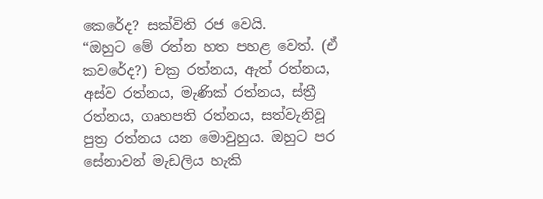කෙරේද? සක්විති රජ වෙයි.
“ඔහුට මේ රත්න හත පහළ වෙත්. (ඒ කවරේද?) චක්‍ර රත්නය, ඇත් රත්නය, අස්ව රත්නය, මැණික් රත්නය, ස්ත්‍රී රත්නය, ගෘහපති රත්නය, සත්වැනිවූ පුත්‍ර රත්නය යන මොවුහුය. ඔහුට පර සේනාවන් මැඩලිය හැකි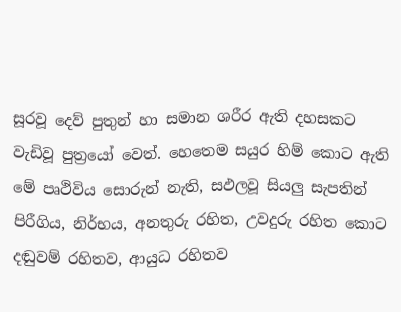සූරවූ දෙව් පුතුන් හා සමාන ශරීර ඇති දහසකට වැඩිවූ පුත්‍රයෝ වෙත්. හෙතෙම සයුර හිම් කොට ඇති මේ පෘථිවිය සොරුන් නැති, සඵලවූ සියලු සැපතින් පිරීගිය, නිර්භය, අනතුරු රහිත, උවදුරු රහිත කොට දඬුවම් රහිතව, ආයුධ රහිතව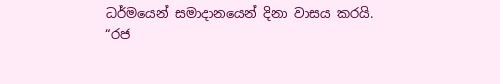ධර්මයෙන් සමාදානයෙන් දිනා වාසය කරයි.
“රජ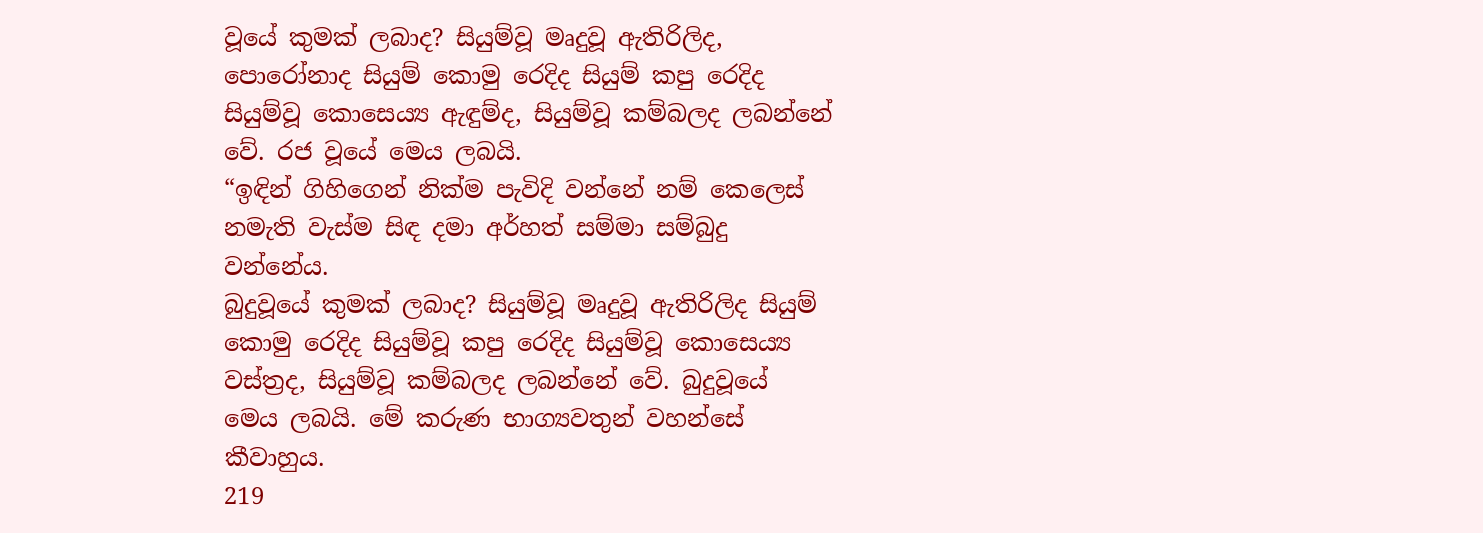වූයේ කුමක් ලබාද? සියුම්වූ මෘදුවූ ඇතිරිලිද, පොරෝනාද සියුම් කොමු රෙදිද සියුම් කපු රෙදිද සියුම්වූ කොසෙය්‍ය ඇඳුම්ද, සියුම්වූ කම්බලද ලබන්නේ වේ. රජ වූයේ මෙය ලබයි.
“ඉඳින් ගිහිගෙන් නික්ම පැවිදි වන්නේ නම් කෙලෙස් නමැති වැස්ම සිඳ දමා අර්හත් සම්මා සම්බුදු වන්නේය.
බුදුවූයේ කුමක් ලබාද? සියුම්වූ මෘදුවූ ඇතිරිලිද සියුම් කොමු රෙදිද සියුම්වූ කපු රෙදිද සියුම්වූ කොසෙය්‍ය වස්ත්‍රද, සියුම්වූ කම්බලද ලබන්නේ වේ. බුදුවූයේ මෙය ලබයි. මේ කරුණ භාග්‍යවතුන් වහන්සේ කීවාහුය.
219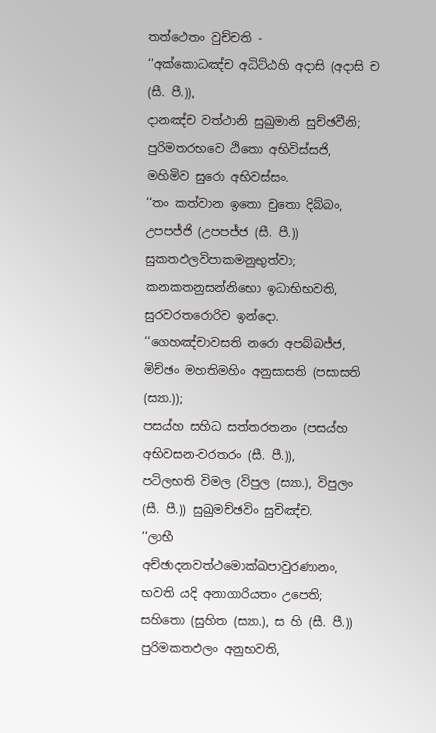තත්ථෙතං වුච්චති -
‘‘අක්කොධඤ්ච අධිට්ඨහි අදාසි (අදාසි ච (සී. පී.)),
දානඤ්ච වත්ථානි සුඛුමානි සුච්ඡවීනි;
පුරිමතරභවෙ ඨිතො අභිවිස්සජි,
මහිමිව සුරො අභිවස්සං.
‘‘තං කත්වාන ඉතො චුතො දිබ්බං,
උපපජ්ජි (උපපජ්ජ (සී. පී.)) සුකතඵලවිපාකමනුභුත්වා;
කනකතනුසන්නිභො ඉධාභිභවති,
සුරවරතරොරිව ඉන්දො.
‘‘ගෙහඤ්චාවසති නරො අපබ්බජ්ජ,
මිච්ඡං මහතිමහිං අනුසාසති (පසාසති (ස්‍යා.));
පසය්හ සහිධ සත්තරතනං (පසය්හ අභිවසන-වරතරං (සී. පී.)),
පටිලභති විමල (විපුල (ස්‍යා.), විපුලං (සී. පී.)) සුඛුමච්ඡවිං සුචිඤ්ච.
‘‘ලාභී අච්ඡාදනවත්ථමොක්ඛපාවුරණානං,
භවති යදි අනාගාරියතං උපෙති;
සහිතො (සුහිත (ස්‍යා.), ස හි (සී. පී.)) පුරිමකතඵලං අනුභවති,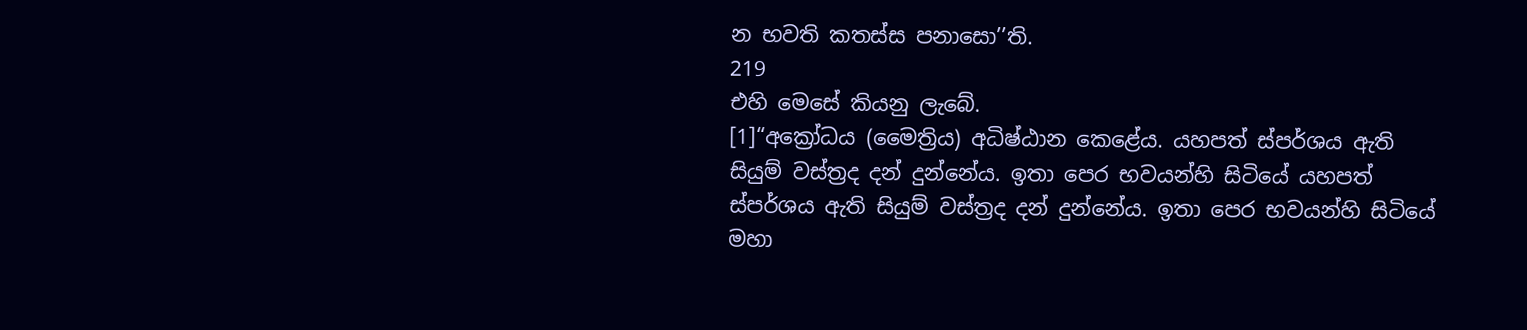න භවති කතස්ස පනාසො’’ති.
219
එහි මෙසේ කියනු ලැබේ.
[1]“අක්‍රෝධය (මෛත්‍රිය) අධිෂ්ඨාන කෙළේය. යහපත් ස්පර්ශය ඇති සියුම් වස්ත්‍රද දන් දුන්නේය. ඉතා පෙර භවයන්හි සිටියේ යහපත් ස්පර්ශය ඇති සියුම් වස්ත්‍රද දන් දුන්නේය. ඉතා පෙර භවයන්හි සිටියේ මහා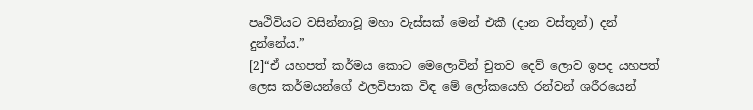පෘථිවියට වසින්නාවූ මහා වැස්සක් මෙන් එකී (දාන වස්තූන්) දන් දුන්නේය.”
[2]“ඒ යහපත් කර්මය කොට මෙලොවින් චුතව දෙව් ලොව ඉපද යහපත් ලෙස කර්මයන්ගේ ඵලවිපාක විඳ මේ ලෝකයෙහි රන්වන් ශරීරයෙන්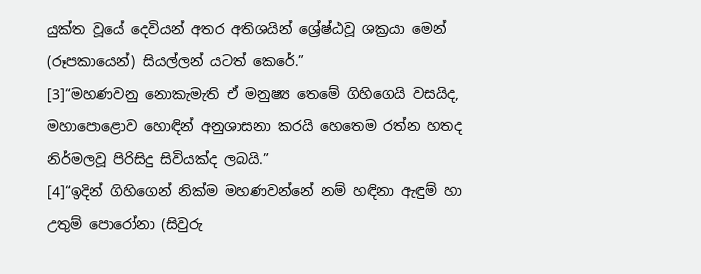යුක්ත වූයේ දෙවියන් අතර අතිශයින් ශ්‍රේෂ්ඨවූ ශක්‍රයා මෙන් (රූපකායෙන්) සියල්ලන් යටත් කෙරේ.”
[3]“මහණවනු නොකැමැති ඒ මනුෂ්‍ය තෙමේ ගිහිගෙයි වසයිද, මහාපොළොව හොඳින් අනුශාසනා කරයි හෙතෙම රත්න හතද නිර්මලවූ පිරිසිදු සිවියක්ද ලබයි.”
[4]“ඉදින් ගිහිගෙන් නික්ම මහණවන්නේ නම් හඳිනා ඇඳුම් හා උතුම් පොරෝනා (සිවුරු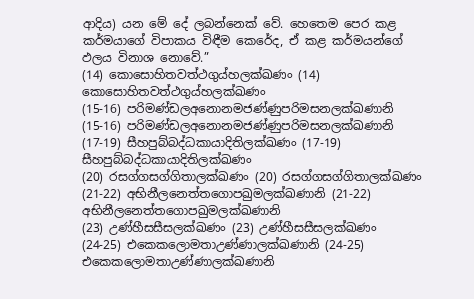ආදිය) යන මේ දේ ලබන්නෙක් වේ. හෙතෙම පෙර කළ කර්මයාගේ විපාකය විඳීම කෙරේද, ඒ කළ කර්මයන්ගේ ඵලය විනාශ නොවේ.”
(14) කොසොහිතවත්ථගුය්හලක්ඛණං (14) කොසොහිතවත්ථගුය්හලක්ඛණං
(15-16) පරිමණ්ඩලඅනොනමජණ්ණුපරිමසනලක්ඛණානි (15-16) පරිමණ්ඩලඅනොනමජණ්ණුපරිමසනලක්ඛණානි
(17-19) සීහපුබ්බද්ධකායාදිතිලක්ඛණං (17-19) සීහපුබ්බද්ධකායාදිතිලක්ඛණං
(20) රසග්ගසග්ගිතාලක්ඛණං (20) රසග්ගසග්ගිතාලක්ඛණං
(21-22) අභිනීලනෙත්තගොපඛුමලක්ඛණානි (21-22) අභිනීලනෙත්තගොපඛුමලක්ඛණානි
(23) උණ්හීසසීසලක්ඛණං (23) උණ්හීසසීසලක්ඛණං
(24-25) එකෙකලොමතාඋණ්ණාලක්ඛණානි (24-25) එකෙකලොමතාඋණ්ණාලක්ඛණානි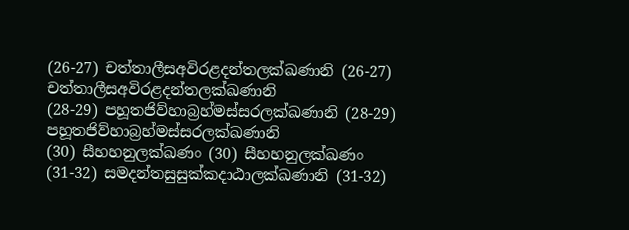(26-27) චත්තාලීසඅවිරළදන්තලක්ඛණානි (26-27) චත්තාලීසඅවිරළදන්තලක්ඛණානි
(28-29) පහූතජිව්හාබ්‍රහ්මස්සරලක්ඛණානි (28-29) පහූතජිව්හාබ්‍රහ්මස්සරලක්ඛණානි
(30) සීහහනුලක්ඛණං (30) සීහහනුලක්ඛණං
(31-32) සමදන්තසුසුක්කදාඨාලක්ඛණානි (31-32)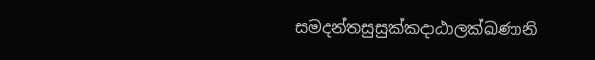සමදන්තසුසුක්කදාඨාලක්ඛණානි